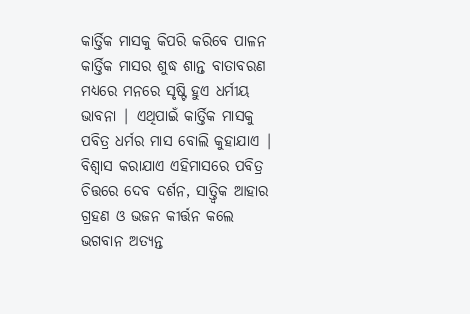କାର୍ତ୍ତିକ ମାସକୁ କିପରି କରିବେ ପାଳନ
କାର୍ତ୍ତିକ ମାସର ଶୁଦ୍ଧ ଶାନ୍ତ ବାତାବରଣ ମଧ୍ୟରେ ମନରେ ସୃଷ୍ଟି ହୁଏ ଧର୍ମୀୟ ଭାବନା | ଏଥିପାଇଁ କାର୍ତ୍ତିକ ମାସକୁ ପବିତ୍ର ଧର୍ମର ମାସ ବୋଲି କୁହାଯାଏ | ବିଶ୍ୱାସ କରାଯାଏ ଏହିମାସରେ ପବିତ୍ର ଚିତ୍ତରେ ଦେବ ଦର୍ଶନ, ସାତ୍ତ୍ଵିକ ଆହାର ଗ୍ରହଣ ଓ ଭଜନ କୀର୍ତ୍ତନ କଲେ ଭଗବାନ ଅତ୍ୟନ୍ତ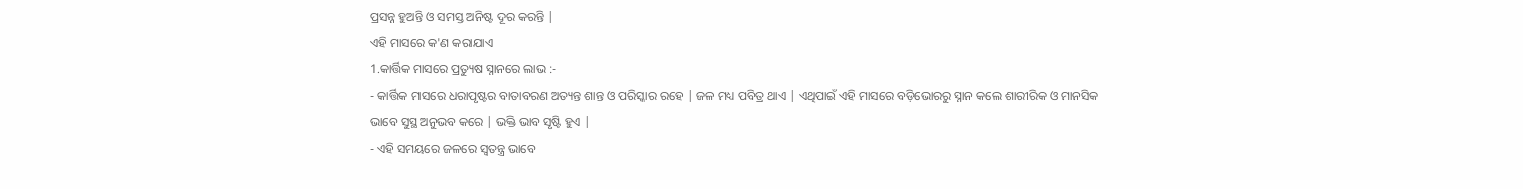ପ୍ରସନ୍ନ ହୁଅନ୍ତି ଓ ସମସ୍ତ ଅନିଷ୍ଟ ଦୂର କରନ୍ତି |
ଏହି ମାସରେ କ'ଣ କରାଯାଏ
1.କାର୍ତ୍ତିକ ମାସରେ ପ୍ରତ୍ୟୁଷ ସ୍ନାନରେ ଲାଭ :-
- କାର୍ତ୍ତିକ ମାସରେ ଧରାପୃଷ୍ଟର ବାତାବରଣ ଅତ୍ୟନ୍ତ ଶାନ୍ତ ଓ ପରିସ୍କାର ରହେ | ଜଳ ମଧ୍ୟ ପବିତ୍ର ଥାଏ | ଏଥିପାଇଁ ଏହି ମାସରେ ବଡ଼ିଭୋରରୁ ସ୍ନାନ କଲେ ଶାରୀରିକ ଓ ମାନସିକ ଭାବେ ସୁସ୍ଥ ଅନୁଭବ କରେ | ଭକ୍ତି ଭାବ ସୃଷ୍ଟି ହୁଏ |
- ଏହି ସମୟରେ ଜଳରେ ସ୍ୱତନ୍ତ୍ର ଭାବେ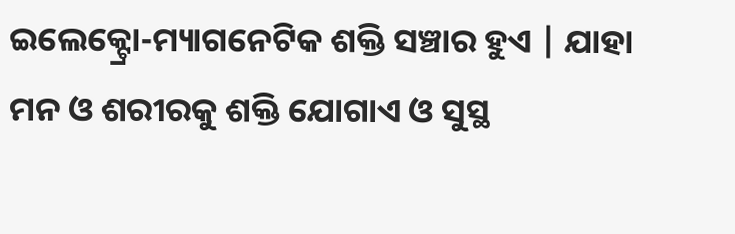ଇଲେକ୍ଟ୍ରୋ-ମ୍ୟାଗନେଟିକ ଶକ୍ତି ସଞ୍ଚାର ହୁଏ | ଯାହା ମନ ଓ ଶରୀରକୁ ଶକ୍ତି ଯୋଗାଏ ଓ ସୁସ୍ଥ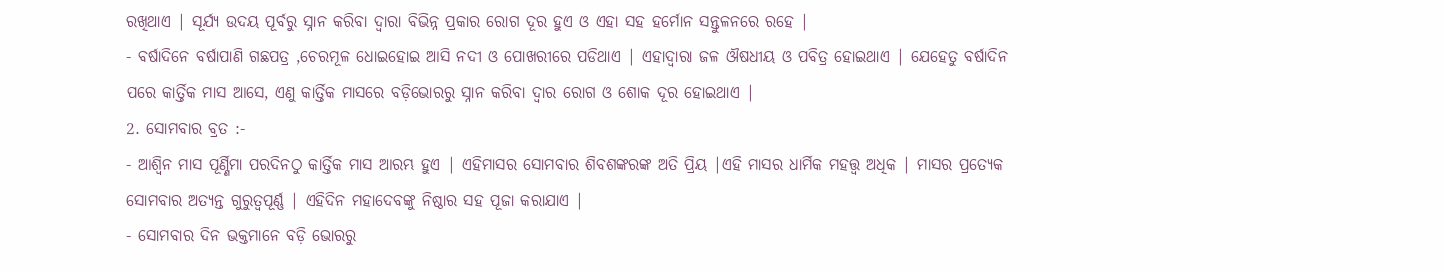ରଖିଥାଏ | ସୂର୍ଯ୍ୟ ଉଦୟ ପୂର୍ବରୁ ସ୍ନାନ କରିବା ଦ୍ଵାରା ବିଭିନ୍ନ ପ୍ରକାର ରୋଗ ଦୂର ହୁଏ ଓ ଏହା ସହ ହର୍ମୋନ ସନ୍ତୁଳନରେ ରହେ |
- ବର୍ଷାଦିନେ ବର୍ଷାପାଣି ଗଛପତ୍ର ,ଚେରମୂଳ ଧୋଇହୋଇ ଆସି ନଦୀ ଓ ପୋଖରୀରେ ପଡିଥାଏ | ଏହାଦ୍ୱାରା ଜଳ ଔଷଧୀୟ ଓ ପବିତ୍ର ହୋଇଥାଏ | ଯେହେତୁ ବର୍ଷାଦିନ ପରେ କାର୍ତ୍ତିକ ମାସ ଆସେ, ଏଣୁ କାର୍ତ୍ତିକ ମାସରେ ବଡ଼ିଭୋରରୁ ସ୍ନାନ କରିବା ଦ୍ୱାର ରୋଗ ଓ ଶୋକ ଦୂର ହୋଇଥାଏ |
2. ସୋମବାର ବ୍ରତ :-
- ଆଶ୍ୱିନ ମାସ ପୂର୍ଣ୍ଣିମା ପରଦିନଠୁ କାର୍ତ୍ତିକ ମାସ ଆରମ୍ଭ ହୁଏ | ଏହିମାସର ସୋମବାର ଶିବଶଙ୍କରଙ୍କ ଅତି ପ୍ରିୟ |ଏହି ମାସର ଧାର୍ମିକ ମହତ୍ତ୍ୱ ଅଧିକ | ମାସର ପ୍ରତ୍ୟେକ ସୋମବାର ଅତ୍ୟନ୍ତ ଗୁରୁତ୍ୱପୂର୍ଣ୍ଣ | ଏହିଦିନ ମହାଦେବଙ୍କୁ ନିଷ୍ଠାର ସହ ପୂଜା କରାଯାଏ |
- ସୋମବାର ଦିନ ଭକ୍ତମାନେ ବଡ଼ି ଭୋରରୁ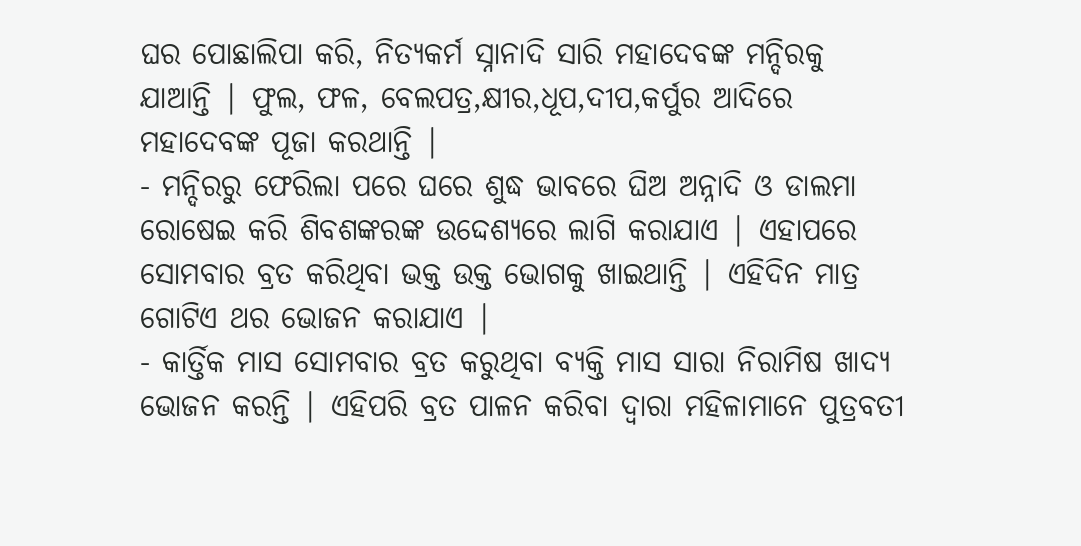ଘର ପୋଛାଲିପା କରି, ନିତ୍ୟକର୍ମ ସ୍ନାନାଦି ସାରି ମହାଦେବଙ୍କ ମନ୍ଦିରକୁ ଯାଆନ୍ତି | ଫୁଲ, ଫଳ, ବେଲପତ୍ର,କ୍ଷୀର,ଧୂପ,ଦୀପ,କର୍ପୁର ଆଦିରେ ମହାଦେବଙ୍କ ପୂଜା କରଥାନ୍ତି |
- ମନ୍ଦିରରୁ ଫେରିଲା ପରେ ଘରେ ଶୁଦ୍ଧ ଭାବରେ ଘିଅ ଅନ୍ନାଦି ଓ ଡାଲମା ରୋଷେଇ କରି ଶିବଶଙ୍କରଙ୍କ ଉଦ୍ଦେଶ୍ୟରେ ଲାଗି କରାଯାଏ | ଏହାପରେ ସୋମବାର ବ୍ରତ କରିଥିବା ଭକ୍ତ ଉକ୍ତ ଭୋଗକୁ ଖାଇଥାନ୍ତି | ଏହିଦିନ ମାତ୍ର ଗୋଟିଏ ଥର ଭୋଜନ କରାଯାଏ |
- କାର୍ତ୍ତିକ ମାସ ସୋମବାର ବ୍ରତ କରୁଥିବା ବ୍ୟକ୍ତି ମାସ ସାରା ନିରାମିଷ ଖାଦ୍ୟ ଭୋଜନ କରନ୍ତି | ଏହିପରି ବ୍ରତ ପାଳନ କରିବା ଦ୍ୱାରା ମହିଳାମାନେ ପୁତ୍ରବତୀ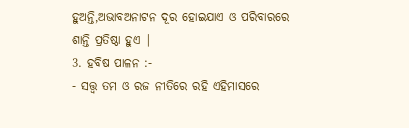ହୁଅନ୍ତି,ଅଭାବଅନାଟନ ଦୂର ହୋଇଯାଏ ଓ ପରିବାରରେ ଶାନ୍ତି ପ୍ରତିଷ୍ଠା ହୁଏ |
3. ହବିଷ ପାଳନ :-
- ସତ୍ତ୍ୱ ତମ ଓ ରଜ ନୀତିରେ ରହି ଏହିମାସରେ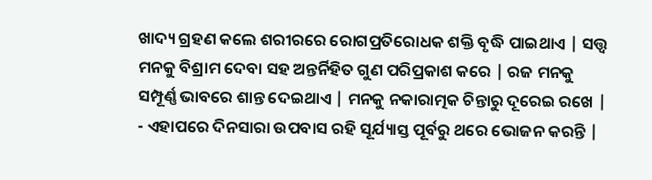ଖାଦ୍ୟ ଗ୍ରହଣ କଲେ ଶରୀରରେ ରୋଗପ୍ରତିରୋଧକ ଶକ୍ତି ବୃଦ୍ଧି ପାଇଥାଏ | ସତ୍ତ୍ୱ ମନକୁ ବିଶ୍ରାମ ଦେବା ସହ ଅନ୍ତର୍ନିହିତ ଗୁଣ ପରିପ୍ରକାଶ କରେ | ରଜ ମନକୁ ସମ୍ପୂର୍ଣ୍ଣ ଭାବରେ ଶାନ୍ତ ଦେଇଥାଏ | ମନକୁ ନକାରାତ୍ମକ ଚିନ୍ତାରୁ ଦୂରେଇ ରଖେ |
- ଏହାପରେ ଦିନସାରା ଉପବାସ ରହି ସୂର୍ଯ୍ୟାସ୍ତ ପୂର୍ବରୁ ଥରେ ଭୋଜନ କରନ୍ତି |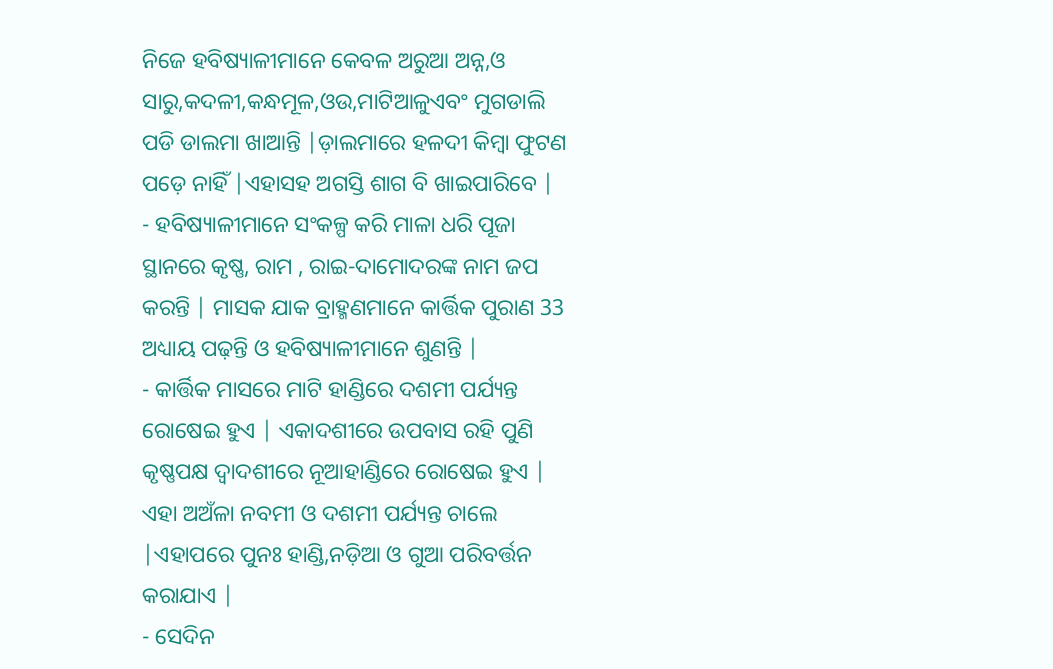ନିଜେ ହବିଷ୍ୟାଳୀମାନେ କେବଳ ଅରୁଆ ଅନ୍ନ,ଓ ସାରୁ,କଦଳୀ,କନ୍ଧମୂଳ,ଓଉ,ମାଟିଆଳୁଏବଂ ମୁଗଡାଲି ପଡି ଡାଲମା ଖାଆନ୍ତି |ଡ଼ାଲମାରେ ହଳଦୀ କିମ୍ବା ଫୁଟଣ ପଡ଼େ ନାହିଁ |ଏହାସହ ଅଗସ୍ତି ଶାଗ ବି ଖାଇପାରିବେ |
- ହବିଷ୍ୟାଳୀମାନେ ସଂକଳ୍ପ କରି ମାଳା ଧରି ପୂଜା ସ୍ଥାନରେ କୃଷ୍ଣ, ରାମ , ରାଇ-ଦାମୋଦରଙ୍କ ନାମ ଜପ କରନ୍ତି | ମାସକ ଯାକ ବ୍ରାହ୍ମଣମାନେ କାର୍ତ୍ତିକ ପୁରାଣ 33 ଅଧ୍ୟାୟ ପଢ଼ନ୍ତି ଓ ହବିଷ୍ୟାଳୀମାନେ ଶୁଣନ୍ତି |
- କାର୍ତ୍ତିକ ମାସରେ ମାଟି ହାଣ୍ଡିରେ ଦଶମୀ ପର୍ଯ୍ୟନ୍ତ ରୋଷେଇ ହୁଏ | ଏକାଦଶୀରେ ଉପବାସ ରହି ପୁଣି କୃଷ୍ଣପକ୍ଷ ଦ୍ଵାଦଶୀରେ ନୂଆହାଣ୍ଡିରେ ରୋଷେଇ ହୁଏ | ଏହା ଅଅଁଳା ନବମୀ ଓ ଦଶମୀ ପର୍ଯ୍ୟନ୍ତ ଚାଲେ |ଏହାପରେ ପୁନଃ ହାଣ୍ଡି,ନଡ଼ିଆ ଓ ଗୁଆ ପରିବର୍ତ୍ତନ କରାଯାଏ |
- ସେଦିନ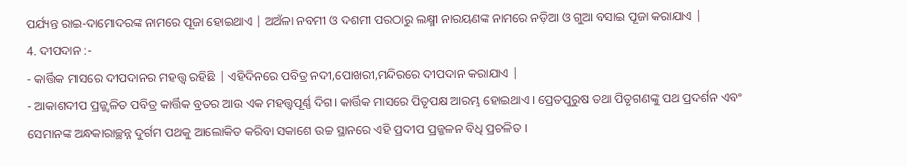ପର୍ଯ୍ୟନ୍ତ ରାଇ-ଦାମୋଦରଙ୍କ ନାମରେ ପୂଜା ହୋଇଥାଏ | ଅଅଁଳା ନବମୀ ଓ ଦଶମୀ ପରଠାରୁ ଲକ୍ଷ୍ମୀ ନାରୟଣଙ୍କ ନାମରେ ନଡ଼ିଆ ଓ ଗୁଆ ବସାଇ ପୂଜା କରାଯାଏ |
4. ଦୀପଦାନ :-
- କାର୍ତ୍ତିକ ମାସରେ ଦୀପଦାନର ମହତ୍ତ୍ୱ ରହିଛି | ଏହିଦିନରେ ପବିତ୍ର ନଦୀ,ପୋଖରୀ,ମନ୍ଦିରରେ ଦୀପଦାନ କରାଯାଏ |
- ଆକାଶଦୀପ ପ୍ରଜ୍ଜ୍ଵଳିତ ପବିତ୍ର କାର୍ତ୍ତିକ ବ୍ରତର ଆଉ ଏକ ମହତ୍ତ୍ଵପୂର୍ଣ୍ଣ ଦିଗ। କାର୍ତ୍ତିକ ମାସରେ ପିତୃପକ୍ଷ ଆରମ୍ଭ ହୋଇଥାଏ । ପ୍ରେତପୁରୁଷ ତଥା ପିତୃଗଣଙ୍କୁ ପଥ ପ୍ରଦର୍ଶନ ଏବଂ ସେମାନଙ୍କ ଅନ୍ଧକାରାଚ୍ଛନ୍ନ ଦୁର୍ଗମ ପଥକୁ ଆଲୋକିତ କରିବା ସକାଶେ ଉଚ୍ଚ ସ୍ଥାନରେ ଏହି ପ୍ରଦୀପ ପ୍ରଜ୍ଜଳନ ବିଧି ପ୍ରଚଳିତ ।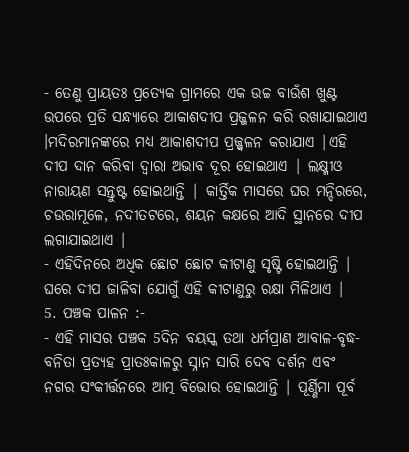- ତେଣୁ ପ୍ରାୟତଃ ପ୍ରତ୍ୟେକ ଗ୍ରାମରେ ଏକ ଉଚ୍ଚ ବାଉଁଶ ଖୁଣ୍ଟ ଉପରେ ପ୍ରତି ସନ୍ଧ୍ୟାରେ ଆକାଶଦୀପ ପ୍ରଜ୍ଜଳନ କରି ରଖାଯାଇଥାଏ ।ମଦିରମାନଙ୍କରେ ମଧ୍ୟ ଆକାଶଦୀପ ପ୍ରଜ୍ଜ୍ଵଳନ କରାଯାଏ |ଏହି ଦୀପ ଦାନ କରିବା ଦ୍ୱାରା ଅଭାବ ଦୂର ହୋଇଥାଏ | ଲକ୍ଷ୍ମୀଓ ନାରାୟଣ ସନ୍ତୁଷ୍ଟ ହୋଇଥାନ୍ତି | କାର୍ତ୍ତିକ ମାସରେ ଘର ମନ୍ଦିରରେ, ଚଉରାମୂଳେ, ନଦୀତଟରେ, ଶୟନ କକ୍ଷରେ ଆଦି ସ୍ଥାନରେ ଦୀପ ଲଗାଯାଇଥାଏ |
- ଏହିଦିନରେ ଅଧିକ ଛୋଟ ଛୋଟ କୀଟାଣୁ ସୃଷ୍ଟି ହୋଇଥାନ୍ତି | ଘରେ ଦୀପ ଜାଳିବା ଯୋଗୁଁ ଏହି କୀଟାଣୁରୁ ରକ୍ଷା ମିଳିଥାଏ |
5. ପଞ୍ଚକ ପାଳନ :-
- ଏହି ମାସର ପଞ୍ଚକ 5ଦିନ ବୟସ୍କ ତଥା ଧର୍ମପ୍ରାଣ ଆବାଳ-ବୃଦ୍ଧ-ବନିତା ପ୍ରତ୍ୟହ ପ୍ରାତଃକାଳରୁ ସ୍ନାନ ସାରି ଦେବ ଦର୍ଶନ ଏବଂ ନଗର ସଂକୀର୍ତ୍ତନରେ ଆତ୍ମ ବିଭୋର ହୋଇଥାନ୍ତି | ପୂର୍ଣ୍ଣିମା ପୂର୍ବ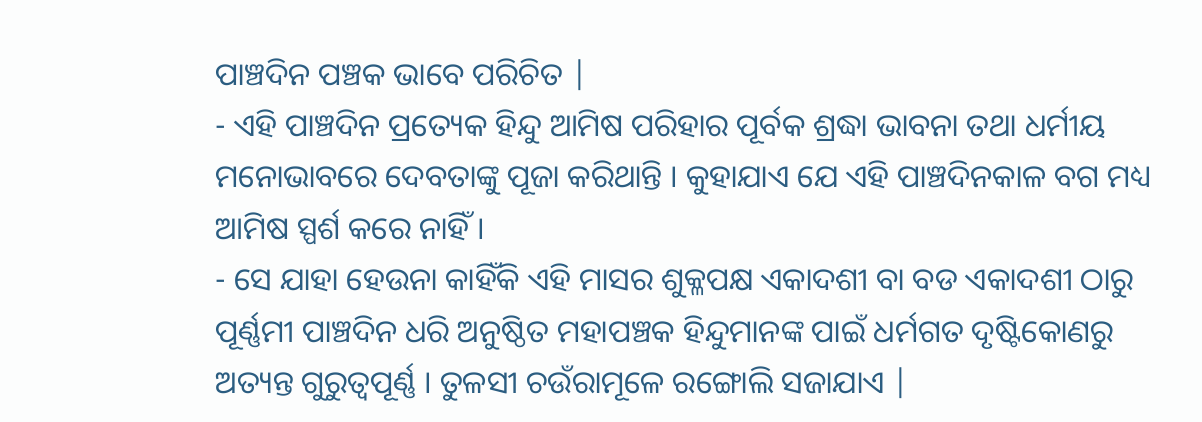ପାଞ୍ଚଦିନ ପଞ୍ଚକ ଭାବେ ପରିଚିତ |
- ଏହି ପାଞ୍ଚଦିନ ପ୍ରତ୍ୟେକ ହିନ୍ଦୁ ଆମିଷ ପରିହାର ପୂର୍ବକ ଶ୍ରଦ୍ଧା ଭାବନା ତଥା ଧର୍ମୀୟ ମନୋଭାବରେ ଦେବତାଙ୍କୁ ପୂଜା କରିଥାନ୍ତି । କୁହାଯାଏ ଯେ ଏହି ପାଞ୍ଚଦିନକାଳ ବଗ ମଧ୍ୟ ଆମିଷ ସ୍ପର୍ଶ କରେ ନାହିଁ ।
- ସେ ଯାହା ହେଉନା କାହିଁକି ଏହି ମାସର ଶୁକ୍ଳପକ୍ଷ ଏକାଦଶୀ ବା ବଡ ଏକାଦଶୀ ଠାରୁ ପୂର୍ଣ୍ଣମୀ ପାଞ୍ଚଦିନ ଧରି ଅନୁଷ୍ଠିତ ମହାପଞ୍ଚକ ହିନ୍ଦୁମାନଙ୍କ ପାଇଁ ଧର୍ମଗତ ଦୃଷ୍ଟିକୋଣରୁ ଅତ୍ୟନ୍ତ ଗୁରୁତ୍ଵପୂର୍ଣ୍ଣ । ତୁଳସୀ ଚଉଁରାମୂଳେ ରଙ୍ଗୋଲି ସଜାଯାଏ |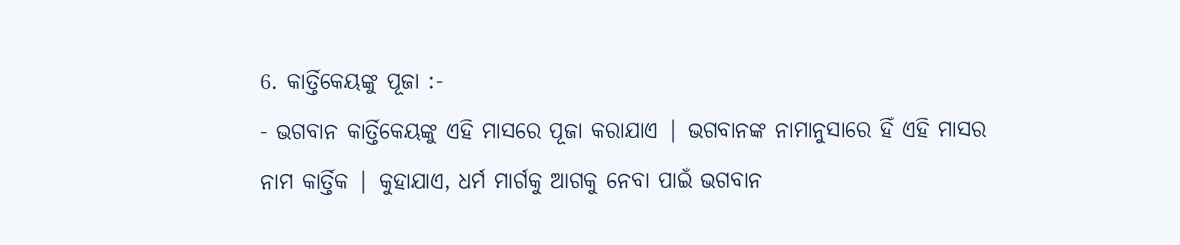6. କାର୍ତ୍ତିକେୟଙ୍କୁ ପୂଜା :-
- ଭଗବାନ କାର୍ତ୍ତିକେୟଙ୍କୁ ଏହି ମାସରେ ପୂଜା କରାଯାଏ | ଭଗବାନଙ୍କ ନାମାନୁସାରେ ହିଁ ଏହି ମାସର ନାମ କାର୍ତ୍ତିକ | କୁହାଯାଏ, ଧର୍ମ ମାର୍ଗକୁ ଆଗକୁ ନେବା ପାଇଁ ଭଗବାନ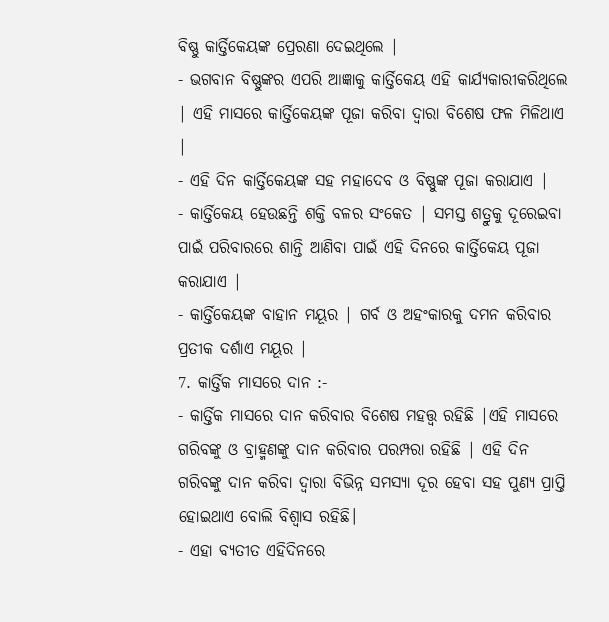ବିଷ୍ଣୁ କାର୍ତ୍ତିକେୟଙ୍କ ପ୍ରେରଣା ଦେଇଥିଲେ |
- ଭଗବାନ ବିଷ୍ଣୁଙ୍କର ଏପରି ଆଜ୍ଞାକୁ କାର୍ତ୍ତିକେୟ ଏହି କାର୍ଯ୍ୟକାରୀକରିଥିଲେ | ଏହି ମାସରେ କାର୍ତ୍ତିକେୟଙ୍କ ପୂଜା କରିବା ଦ୍ୱାରା ବିଶେଷ ଫଳ ମିଳିଥାଏ |
- ଏହି ଦିନ କାର୍ତ୍ତିକେୟଙ୍କ ସହ ମହାଦେବ ଓ ବିଷ୍ଣୁଙ୍କ ପୂଜା କରାଯାଏ |
- କାର୍ତ୍ତିକେୟ ହେଉଛନ୍ତି ଶକ୍ତି ବଳର ସଂକେତ | ସମସ୍ତ ଶତ୍ରୁକୁ ଦୂରେଇବା ପାଇଁ ପରିବାରରେ ଶାନ୍ତି ଆଣିବା ପାଇଁ ଏହି ଦିନରେ କାର୍ତ୍ତିକେୟ ପୂଜା କରାଯାଏ |
- କାର୍ତ୍ତିକେୟଙ୍କ ବାହାନ ମୟୂର | ଗର୍ବ ଓ ଅହଂକାରକୁ ଦମନ କରିବାର ପ୍ରତୀକ ଦର୍ଶାଏ ମୟୂର |
7. କାର୍ତ୍ତିକ ମାସରେ ଦାନ :-
- କାର୍ତ୍ତିକ ମାସରେ ଦାନ କରିବାର ବିଶେଷ ମହତ୍ତ୍ୱ ରହିଛି |ଏହି ମାସରେ ଗରିବଙ୍କୁ ଓ ବ୍ରାହ୍ମଣଙ୍କୁ ଦାନ କରିବାର ପରମ୍ପରା ରହିଛି | ଏହି ଦିନ ଗରିବଙ୍କୁ ଦାନ କରିବା ଦ୍ୱାରା ବିଭିନ୍ନ ସମସ୍ୟା ଦୂର ହେବା ସହ ପୁଣ୍ୟ ପ୍ରାପ୍ତି ହୋଇଥାଏ ବୋଲି ବିଶ୍ୱାସ ରହିଛି।
- ଏହା ବ୍ୟତୀତ ଏହିଦିନରେ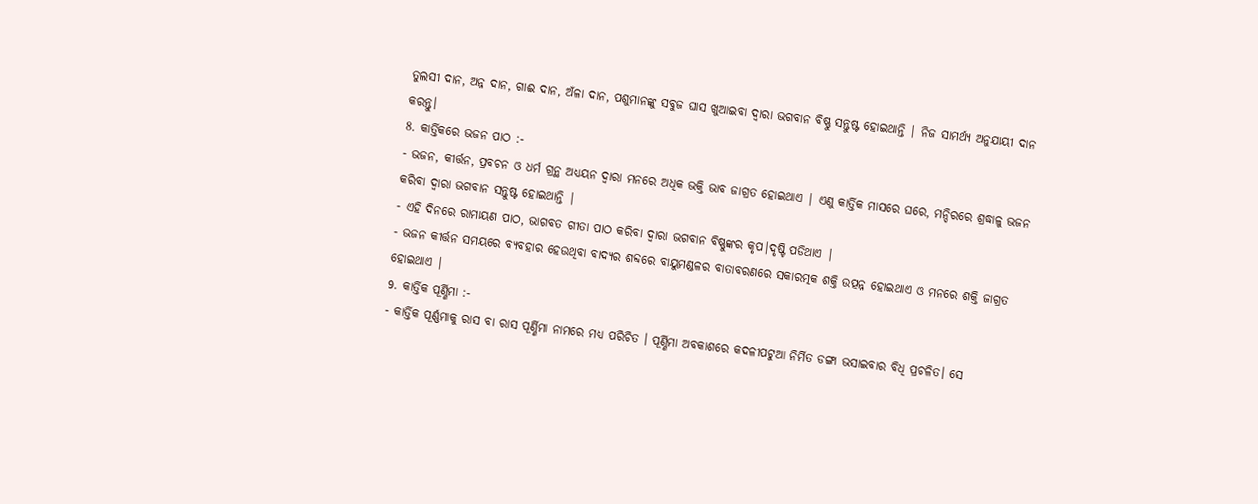ତୁଲସୀ ଦାନ, ଅନ୍ନ ଦାନ, ଗାଈ ଦାନ, ଅଁଳା ଦାନ, ପଶୁମାନଙ୍କୁ ସବୁଜ ଘାସ ଖୁଆଇବା ଦ୍ୱାରା ଭଗବାନ ବିଷ୍ଣୁ ସନ୍ତୁଷ୍ଟ ହୋଇଥାନ୍ତି | ନିଜ ସାମର୍ଥ୍ୟ ଅନୁଯାୟୀ ଦାନ କରନ୍ତୁ।
8. କାର୍ତ୍ତିକରେ ଭଜନ ପାଠ :-
- ଭଜନ, କୀର୍ତ୍ତନ, ପ୍ରବଚନ ଓ ଧର୍ମ ଗ୍ରନ୍ଥ ଅଧ୍ୟୟନ ଦ୍ୱାରା ମନରେ ଅଧିକ ଭକ୍ତି ଭାବ ଜାଗ୍ରତ ହୋଇଥାଏ | ଏଣୁ କାର୍ତ୍ତିକ ମାସରେ ଘରେ, ମନ୍ଦିରରେ ଶ୍ରଦ୍ଧାଳୁ ଭଜନ କରିବା ଦ୍ୱାରା ଭଗବାନ ସନ୍ତୁଷ୍ଟ ହୋଇଥାନ୍ତି |
- ଏହି ଦିନରେ ରାମାୟଣ ପାଠ, ଭାଗବତ ଗୀତା ପାଠ କରିବା ଦ୍ୱାରା ଭଗବାନ ବିଷ୍ଣୁଙ୍କର କୃପ|ଦୃଷ୍ଟି ପଡିଥାଏ |
- ଭଜନ କୀର୍ତ୍ତନ ସମୟରେ ବ୍ୟବହାର ହେଉଥିବା ବାଦ୍ୟର ଶବ୍ଦରେ ବାୟୁମଣ୍ଡଳର ବାତାବରଣରେ ସକାରତ୍ମକ ଶକ୍ତି ଉତ୍ପନ୍ନ ହୋଇଥାଏ ଓ ମନରେ ଶକ୍ତି ଜାଗ୍ରତ ହୋଇଥାଏ |
9. କାର୍ତ୍ତିକ ପୂର୍ଣ୍ଣିମା :-
- କାର୍ତ୍ତିକ ପୂର୍ଣ୍ଣମାକୁ ରାସ ବା ରାସ ପୂର୍ଣ୍ଣିମା ନାମରେ ମଧ୍ୟ ପରିଚିତ । ପୂର୍ଣ୍ଣିମା ଅବକାଶରେ କଦଳୀପଟୁଆ ନିର୍ମିତ ଡଙ୍ଗା ଭସାଇବାର ବିଧି ପ୍ରଚଳିତ। ସେ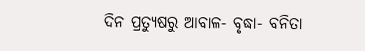ଦିନ ପ୍ରତ୍ୟୁଷରୁ ଆବାଳ- ବୃଦ୍ଧା- ବନିତା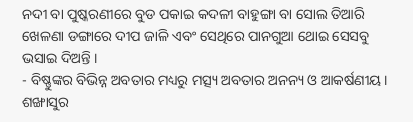ନଦୀ ବା ପୁଷ୍କରଣୀରେ ବୁଡ ପକାଇ କଦଳୀ ବାହୁଙ୍ଗା ବା ସୋଲ ତିଆରି ଖେଳଣା ଡଙ୍ଗାରେ ଦୀପ ଜାଳି ଏବଂ ସେଥିରେ ପାନଗୁଆ ଥୋଇ ସେସବୁ ଭସାଇ ଦିଅନ୍ତି ।
- ବିଷ୍ଣୁଙ୍କର ବିଭିନ୍ନ ଅବତାର ମଧ୍ୟରୁ ମତ୍ସ୍ୟ ଅବତାର ଅନନ୍ୟ ଓ ଆକର୍ଷଣୀୟ। ଶଙ୍ଖାସୁର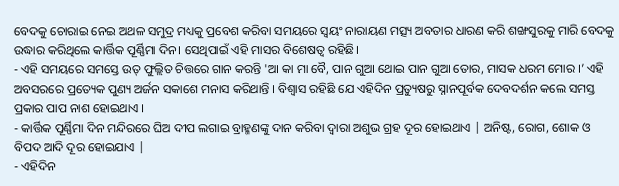ବେଦକୁ ଚୋରାଇ ନେଇ ଅଥଳ ସମୁଦ୍ର ମଧ୍ୟକୁ ପ୍ରବେଶ କରିବା ସମୟରେ ସ୍ୱୟଂ ନାରାୟଣ ମତ୍ସ୍ୟ ଅବତାର ଧାରଣ କରି ଶଙ୍ଖସୁରକୁ ମାରି ବେଦକୁ ଉଦ୍ଧାର କରିଥିଲେ କାର୍ତ୍ତିକ ପୂର୍ଣ୍ଣିମା ଦିନ। ସେଥିପାଇଁ ଏହି ମାସର ବିଶେଷତ୍ୱ ରହିଛି।
- ଏହି ସମୟରେ ସମସ୍ତେ ଉତ୍ ଫୁଲ୍ଲିତ ଚିତ୍ତରେ ଗାନ କରନ୍ତି 'ଆ କା ମା ବୈ, ପାନ ଗୁଆ ଥୋଇ ପାନ ଗୁଆ ତୋର, ମାସକ ଧରମ ମୋର ।’ ଏହି ଅବସରରେ ପ୍ରତ୍ୟେକ ପୁଣ୍ୟ ଅର୍ଜନ ସକାଶେ ମନାସ କରିଥାନ୍ତି । ବିଶ୍ଵାସ ରହିଛି ଯେ ଏହିଦିନ ପ୍ରତ୍ୟୁଷରୁ ସ୍ନାନପୂର୍ବକ ଦେବଦର୍ଶନ କଲେ ସମସ୍ତ ପ୍ରକାର ପାପ ନାଶ ହୋଇଥାଏ ।
- କାର୍ତ୍ତିକ ପୂର୍ଣ୍ଣିମା ଦିନ ମନ୍ଦିରରେ ଘିଅ ଦୀପ ଲଗାଇ ବ୍ରାହ୍ମଣଙ୍କୁ ଦାନ କରିବା ଦ୍ୱାରା ଅଶୁଭ ଗ୍ରହ ଦୂର ହୋଇଥାଏ | ଅନିଷ୍ଟ, ରୋଗ, ଶୋକ ଓ ବିପଦ ଆଦି ଦୂର ହୋଇଯାଏ |
- ଏହିଦିନ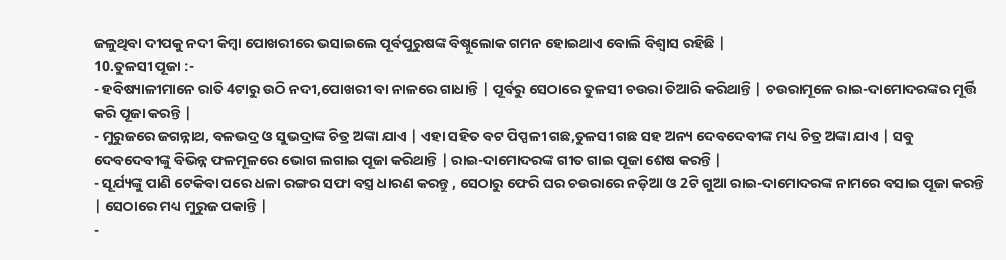ଜଳୁଥିବା ଦୀପକୁ ନଦୀ କିମ୍ବା ପୋଖରୀରେ ଭସାଇଲେ ପୂର୍ବପୁରୁଷଙ୍କ ବିଷ୍ନୁଲୋକ ଗମନ ହୋଇଥାଏ ବୋଲି ବିଶ୍ୱାସ ରହିଛି |
10.ତୁଳସୀ ପୂଜା :-
- ହବିଷ୍ୟାଳୀମାନେ ରାତି 4ଟାରୁ ଉଠି ନଦୀ,ପୋଖରୀ ବା ନାଳରେ ଗାଧାନ୍ତି | ପୂର୍ବରୁ ସେଠାରେ ତୁଳସୀ ଚଉରା ତିଆରି କରିଥାନ୍ତି | ଚଉରାମୂଳେ ରାଇ-ଦାମୋଦରଙ୍କର ମୂର୍ତ୍ତି କରି ପୂଜା କରନ୍ତି |
- ମୁରୁଜରେ ଜଗନ୍ନାଥ, ବଳଭଦ୍ର ଓ ସୁଭଦ୍ରାଙ୍କ ଚିତ୍ର ଅଙ୍କା ଯାଏ | ଏହା ସହିତ ବଟ ପିପ୍ପଳୀ ଗଛ,ତୁଳସୀ ଗଛ ସହ ଅନ୍ୟ ଦେବଦେବୀଙ୍କ ମଧ୍ୟ ଚିତ୍ର ଅଙ୍କା ଯାଏ | ସବୁ ଦେବଦେବୀଙ୍କୁ ବିଭିନ୍ନ ଫଳମୂଳରେ ଭୋଗ ଲଗାଇ ପୂଜା କରିଥାନ୍ତି | ରାଇ-ଦାମୋଦରଙ୍କ ଗୀତ ଗାଇ ପୂଜା ଶେଷ କରନ୍ତି |
- ସୂର୍ଯ୍ୟଙ୍କୁ ପାଣି ଟେକିବା ପରେ ଧଳା ରଙ୍ଗର ସଫା ବସ୍ତ୍ର ଧାରଣ କରନ୍ତୁ , ସେଠାରୁ ଫେରି ଘର ଚଉରାରେ ନଡ଼ିଆ ଓ 2ଟି ଗୁଆ ରାଇ-ଦାମୋଦରଙ୍କ ନାମରେ ବସାଇ ପୂଜା କରନ୍ତି | ସେଠାରେ ମଧ୍ୟ ମୁରୁଜ ପକାନ୍ତି |
-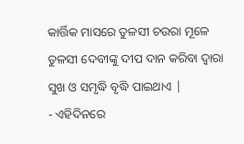କାର୍ତ୍ତିକ ମାସରେ ତୁଳସୀ ଚଉରା ମୂଳେ ତୁଳସୀ ଦେବୀଙ୍କୁ ଦୀପ ଦାନ କରିବା ଦ୍ୱାରା ସୁଖ ଓ ସମୃଦ୍ଧି ବୃଦ୍ଧି ପାଇଥାଏ |
- ଏହିଦିନରେ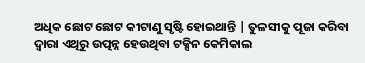ଅଧିକ ଛୋଟ ଛୋଟ କୀଟାଣୁ ସୃଷ୍ଟି ହୋଇଥାନ୍ତି | ତୁଳସୀକୁ ପୂଜା କରିବା ଦ୍ୱାରା ଏଥିରୁ ଉତ୍ପନ୍ନ ହେଉଥିବା ଟକ୍ସିନ କେମିକାଲ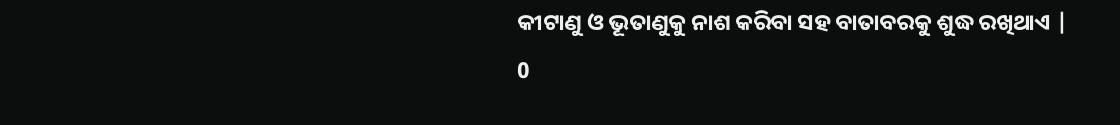କୀଟାଣୁ ଓ ଭୂତାଣୁକୁ ନାଶ କରିବା ସହ ବାତାବରକୁ ଶୁଦ୍ଧ ରଖିଥାଏ |
0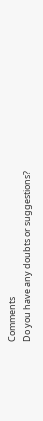Comments
Do you have any doubts or suggestions?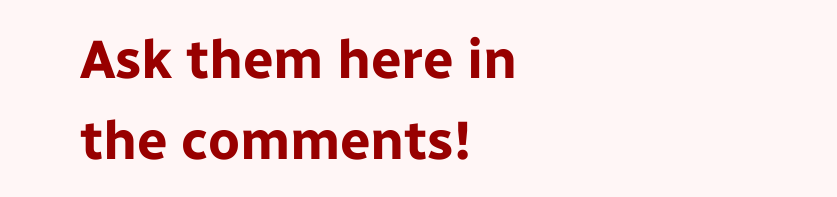Ask them here in the comments!